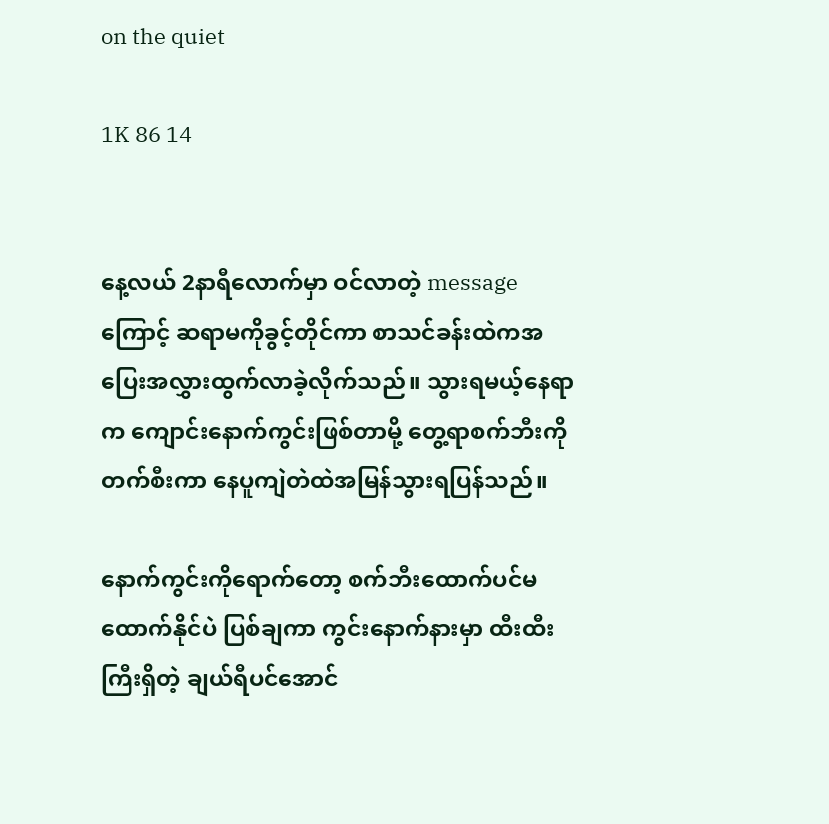on the quiet

1K 86 14


နေ့လယ် 2နာရီလောက်မှာ ဝင်လာတဲ့ message ကြောင့် ဆရာမကိုခွင့်တိုင်ကာ စာသင်ခန်းထဲကအပြေးအလွှားထွက်လာခဲ့လိုက်သည်။ သွားရမယ့်နေရာက ကျောင်းနောက်ကွင်းဖြစ်တာမို့ တွေ့ရာစက်ဘီးကိုတက်စီးကာ နေပူကျဲတဲထဲအမြန်သွားရပြန်သည်။

နောက်ကွင်းကိုရောက်တော့ စက်ဘီးထောက်ပင်မထောက်နိုင်ပဲ ပြစ်ချကာ ကွင်းနောက်နားမှာ ထီးထီးကြီးရှိတဲ့ ချယ်ရီပင်အောင်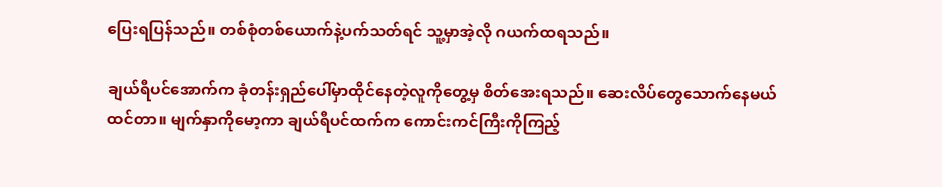ပြေးရပြန်သည်။ တစ်စုံတစ်ယောက်နဲ့ပက်သတ်ရင် သူ့မှာအဲ့လို ဂယက်ထရသည်။

ချယ်ရီပင်အောက်က ခုံတန်းရှည်ပေါ်မှာထိုင်နေတဲ့လူကိုတွေ့မှ စိတ်အေးရသည်။ ဆေးလိပ်တွေသောက်နေမယ်ထင်တာ။ မျက်နှာကိုမော့ကာ ချယ်ရီပင်ထက်က ကောင်းကင်ကြီးကိုကြည့်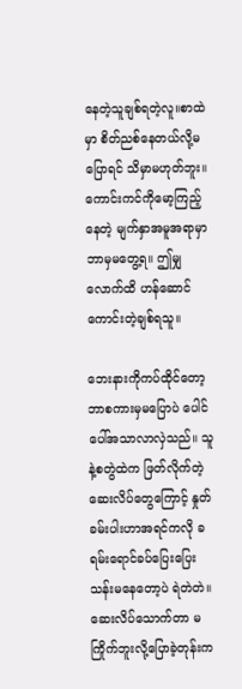နေတဲ့သူချစ်ရတဲ့လူ။စာထဲမှာ စိတ်ညစ်နေတယ်လို့မပြောရင် သိမှာမဟုတ်ဘူး။  ကောင်းကင်ကိုမော့ကြည့်နေတဲ့ မျက်နှာအမူအရာမှာ ဘာမှမတွေ့ရ။ ဤမျှလောက်ထိ ဟန်ဆောင်ကောင်းတဲ့ချစ်ရသူ။

ဘေးနားကိုကပ်ထိုင်တော့ ဘာစကားမှမပြောပဲ ပေါင်ပေါ်အသာလာလှဲသည်။ သူနဲ့စတွဲထဲက ဖြတ်လိုက်တဲ့ဆေးလိပ်တွေကြောင့် နှုတ်ခမ်းပါးဟာအရင်ကလို ခရမ်းရောင်ခပ်ပြေးပြေးသန်းမနေတော့ပဲ ရဲတဲတဲ။ ဆေးလိပ်သောက်တာ မကြိုက်ဘူးလို့ပြောခဲ့တုန်းက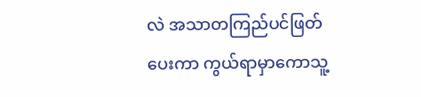လဲ အသာတကြည်ပင်ဖြတ်ပေးကာ ကွယ်ရာမှာကောသူ့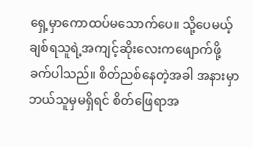ရှေ့မှာကောထပ်မသောက်ပေ။ သို့ပေမယ့် ချစ်ရသူရဲ့အကျင့်ဆိုးလေးကဖျောက်ဖို့ခက်ပါသည်။ စိတ်ညစ်နေတဲ့အခါ အနားမှာဘယ်သူမှမရှိရင် စိတ်ဖြေရာအ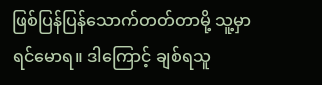ဖြစ်ပြန်ပြန်သောက်တတ်တာမို့ သူ့မှာရင်မောရ။ ဒါကြောင့် ချစ်ရသူ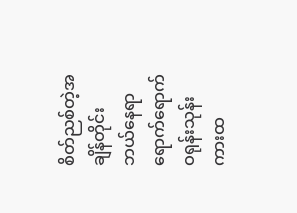စိတ်ညစ်တဲ့အချိန်တိုင်း ဘယ်နေရာရောက်ရောက် ဝရုန်းသုန်းကားထ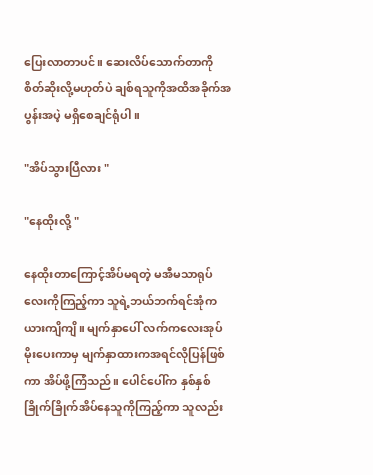ပြေးလာတာပင်။ ဆေးလိပ်သောက်တာကို စိတ်ဆိုးလို့မဟုတ်ပဲ ချစ်ရသူကိုအထိအခိုက်အပွန်းအပဲ့ မရှိစေချင်ရုံပါ။

"အိပ်သွားပြီလား "

"နေထိုးလို့ "

နေထိုးတာကြောင့်အိပ်မရတဲ့ မအီမသာရုပ်လေးကိုကြည့်ကာ သူရဲ့ဘယ်ဘက်ရင်အုံက ယားကျိကျိ။ မျက်နှာပေါ် လက်ကလေးအုပ်မိုးပေးကာမှ မျက်နှာထားကအရင်လိုပြန်ဖြစ်ကာ အိပ်ဖို့ကြံသည်။ ပေါင်ပေါ်က နှစ်နှစ်ခြိုက်ခြိုက်အိပ်နေသူကိုကြည့်ကာ သူလည်း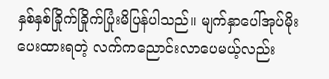နှစ်နှစ်ခြိုက်ခြိုက်ပြုံးမိပြန်ပါသည်။ မျက်နှာပေါ်အုပ်မိုးပေးထားရတဲ့ လက်ကညောင်းလာပေမယ့်လည်း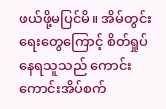ဖယ်ဖို့မပြင်မိ။ အိမ်တွင်းရေးတွေကြောင့် စိတ်ရှုပ်နေရသူသည် ကောင်းကောင်းအိပ်စက်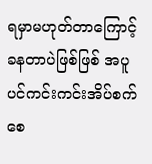ရမှာမဟုတ်တာကြောင့် ခနတာပဲဖြစ်ဖြစ် အပူပင်ကင်းကင်းအိပ်စက်စေ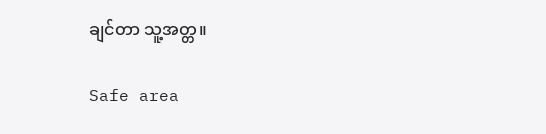ချင်တာ သူ့အတ္တ။

Safe area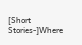[Short Stories-]Where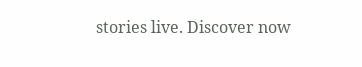stories live. Discover now